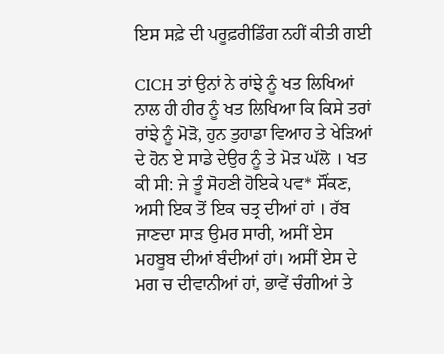ਇਸ ਸਫ਼ੇ ਦੀ ਪਰੂਫ਼ਰੀਡਿੰਗ ਨਹੀਂ ਕੀਤੀ ਗਈ

CICH ਤਾਂ ਉਨਾਂ ਨੇ ਰਾਂਝੇ ਨੂੰ ਖਤ ਲਿਖਿਆਂ ਨਾਲ ਹੀ ਹੀਰ ਨੂੰ ਖਤ ਲਿਖਿਆ ਕਿ ਕਿਸੇ ਤਰਾਂ ਰਾਂਝੇ ਨੂੰ ਮੋੜੋ, ਹੁਨ ਤੁਹਾਡਾ ਵਿਆਹ ਤੇ ਖੇੜਿਆਂ ਦੇ ਹੋਨ ਏ ਸਾਡੇ ਦੇਉਰ ਨੂੰ ਤੇ ਮੋੜ ਘੱਲੋ । ਖਤ ਕੀ ਸੀ: ਜੇ ਤੂੰ ਸੋਹਣੀ ਹੋਇਕੇ ਪਵ* ਸੌਂਕਣ, ਅਸੀ ਇਕ ਤੋਂ ਇਕ ਚਤ੍ਰ ਦੀਆਂ ਹਾਂ । ਰੱਬ ਜਾਣਦਾ ਸਾੜ ਉਮਰ ਸਾਰੀ, ਅਸੀਂ ਏਸ ਮਹਬੂਬ ਦੀਆਂ ਬੰਦੀਆਂ ਹਾਂ। ਅਸੀਂ ਏਸ ਦੇ ਮਗ ਚ ਦੀਵਾਨੀਆਂ ਹਾਂ, ਭਾਵੇਂ ਚੰਗੀਆਂ ਤੇ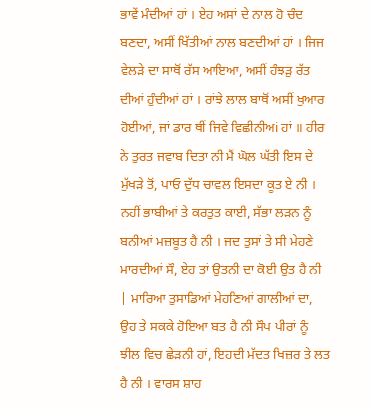ਭਾਵੇਂ ਮੰਦੀਆਂ ਹਾਂ । ਏਹ ਅਸਾਂ ਦੇ ਨਾਲ ਹੋ ਚੰਦ ਬਣਦਾ, ਅਸੀਂ ਖਿੱਤੀਆਂ ਨਾਲ ਬਣਦੀਆਂ ਹਾਂ । ਜਿਜ ਵੇਲੜੇ ਦਾ ਸਾਥੋਂ ਰੱਸ ਆਇਆ, ਅਸੀਂ ਹੰਝੜੁ ਰੱਤ ਦੀਆਂ ਹੁੰਦੀਆਂ ਹਾਂ । ਰਾਂਝੇ ਲਾਲ ਬਾਥੋਂ ਅਸੀਂ ਖੁਆਰ ਹੋਈਆਂ, ਜਾਂ ਡਾਰ ਥੀਂ ਜਿਵੇ ਵਿਛੀਨੀਅi ਹਾਂ ॥ ਹੀਰ ਨੇ ਤੁਰਤ ਜਵਾਬ ਦਿਤਾ ਨੀ ਮੈਂ ਘੋਲ ਘੱਤੀ ਇਸ ਦੇ ਮੁੱਖੜੇ ਤੋਂ, ਪਾਓ ਦੁੱਧ ਚਾਵਲ ਇਸਦਾ ਕੂਤ ਏ ਨੀ । ਨਹੀਂ ਭਾਬੀਆਂ ਤੇ ਕਰਤੁਤ ਕਾਈ, ਸੱਭਾ ਲੜਨ ਨੂੰ ਬਨੀਆਂ ਮਜ਼ਬੂਤ ਹੈ ਨੀ । ਜਦ ਤੁਸਾਂ ਤੇ ਸੀ ਮੇਹਣੇ ਮਾਰਦੀਆਂ ਸੌ, ਏਹ ਤਾਂ ਉਤਨੀ ਦਾ ਕੋਈ ਉਤ ਹੈ ਨੀ | ਮਾਰਿਆ ਤੁਸਾਡਿਆਂ ਮੇਹਣਿਆਂ ਗਾਲੀਆਂ ਦਾ, ਉਹ ਤੇ ਸਕਕੇ ਹੋਇਆ ਬਤ ਹੈ ਨੀ ਸੌਪ ਪੀਰਾਂ ਨੂੰ ਝੀਲ ਵਿਚ ਛੇੜਨੀ ਹਾਂ, ਇਹਦੀ ਮੱਦਤ ਖਿਜ਼ਰ ਤੇ ਲਤ ਹੈ ਨੀ । ਵਾਰਸ ਸ਼ਾਹ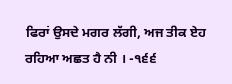ਫਿਰਾਂ ਉਸਦੇ ਮਗਰ ਲੱਗੀ, ਅਜ ਤੀਕ ਏਹ ਰਹਿਆ ਅਛਤ ਹੈ ਨੀ । -੧੬੬